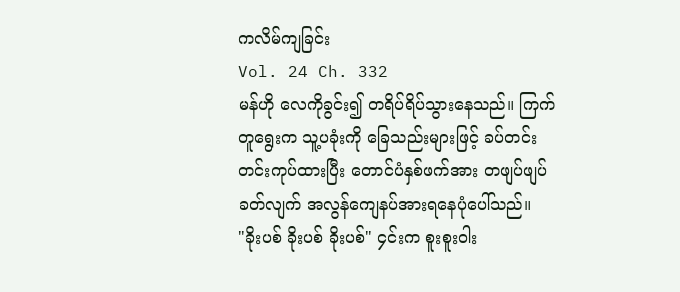ကလိမ်ကျခြင်း
Vol. 24 Ch. 332
မန်ဟို လေကိုခွင်း၍ တရိပ်ရိပ်သွားနေသည်။ ကြက်တူရွေးက သူ့ပခုံးကို ခြေသည်းများဖြင့် ခပ်တင်းတင်းကုပ်ထားပြီး တောင်ပံနှစ်ဖက်အား တဖျပ်ဖျပ်ခတ်လျက် အလွန်ကျေနပ်အားရနေပုံပေါ်သည်။
"ခိုးပစ် ခိုးပစ် ခိုးပစ်" ၄င်းက စူးစူးဝါး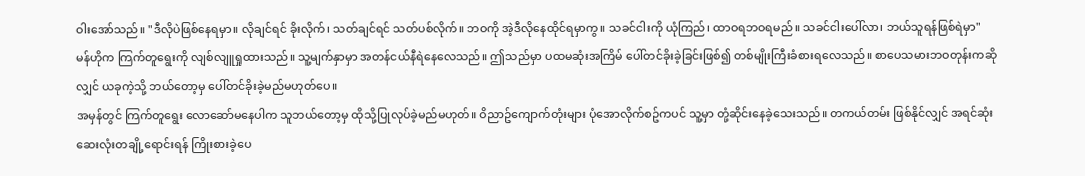ဝါးအော်သည်။ "ဒီလိုပဲဖြစ်နေရမှာ။ လိုချင်ရင် ခိုးလိုက်၊ သတ်ချင်ရင် သတ်ပစ်လိုက်။ ဘဝကို အဲ့ဒီလိုနေထိုင်ရမှာကွ။ သခင်ငါးကို ယုံကြည်၊ ထာဝရဘဝရမည်။ သခင်ငါးပေါ်လာ၊ ဘယ်သူရန်ဖြစ်ရဲမှာ"
မန်ဟိုက ကြက်တူရွေးကို လျစ်လျူရှုထားသည်။ သူ့မျက်နှာမှာ အတန်ငယ်နီရဲနေလေသည်။ ဤသည်မှာ ပထမဆုံးအကြိမ် ပေါ်တင်ခိုးခဲ့ခြင်းဖြစ်၍ တစ်မျိုးကြီးခံစားရလေသည်။ စာပေသမားဘဝတုန်းကဆိုလျှင် ယခုကဲ့သို့ ဘယ်တော့မှ ပေါ်တင်ခိုးခဲ့မည်မဟုတ်ပေ။
အမှန်တွင် ကြက်တူရွေး လောဆော်မနေပါက သူဘယ်တော့မှ ထိုသို့ပြုလုပ်ခဲ့မည်မဟုတ်။ ဝိညာဥ်ကျောက်တုံးများ ပုံအောလိုက်စဥ်ကပင် သူ့မှာ တုံ့ဆိုင်းနေခဲ့သေးသည်။ တကယ်တမ်း ဖြစ်နိုင်လျှင် အရင်ဆုံး ဆေးလုံးတချို့ရောင်းရန် ကြိုးစားခဲ့ပေ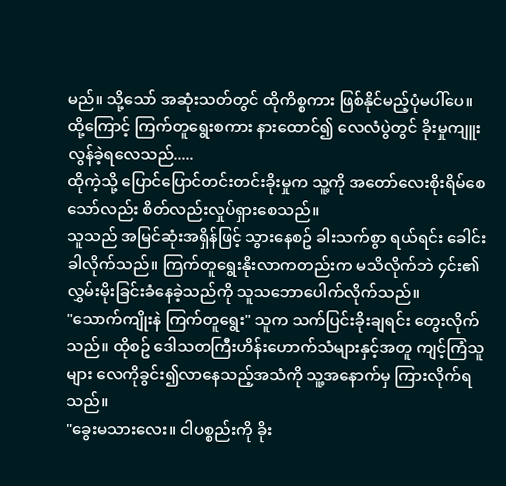မည်။ သို့သော် အဆုံးသတ်တွင် ထိုကိစ္စကား ဖြစ်နိုင်မည့်ပုံမပါ်ပေ။
ထို့ကြောင့် ကြက်တူရွေးစကား နားထောင်၍ လေလံပွဲတွင် ခိုးမှုကျူးလွန်ခဲ့ရလေသည်.....
ထိုကဲ့သို့ ပြောင်ပြောင်တင်းတင်းခိုးမှုက သူ့ကို အတော်လေးစိုးရိမ်စေသော်လည်း စိတ်လည်းလှုပ်ရှားစေသည်။
သူသည် အမြင်ဆုံးအရှိန်ဖြင့် သွားနေစဥ် ခါးသက်စွာ ရယ်ရင်း ခေါင်းခါလိုက်သည်။ ကြက်တူရွေးနိုးလာကတည်းက မသိလိုက်ဘဲ ၄င်း၏လွှမ်းမိုးခြင်းခံနေခဲ့သည်ကို သူသဘောပေါက်လိုက်သည်။
"သောက်ကျိုးနဲ ကြက်တူရွေး" သူက သက်ပြင်းခိုးချရင်း တွေးလိုက်သည်။ ထိုစဥ် ဒေါသတကြီးဟိန်းဟောက်သံများနှင့်အတူ ကျင့်ကြံသူများ လေကိုခွင်း၍လာနေသည့်အသံကို သူ့အနောက်မှ ကြားလိုက်ရသည်။
"ခွေးမသားလေး။ ငါပစ္စည်းကို ခိုး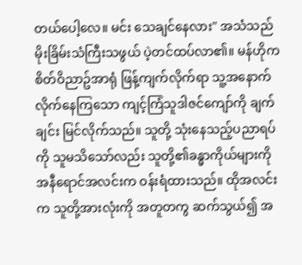တယ်ပေါ့လေ။ မင်း သေချင်နေလား" အသံသည် မိုးခြိမ်းသံကြီးသဖွယ် ပဲ့တင်ထပ်လာ၏။ မန်ဟိုက စိတ်ဝိညာဥ်အာရုံ ဖြန့်ကျက်လိုက်ရာ သူ့အနောက် လိုက်နေကြသော ကျင့်ကြံသူဒါဇင်ကျော်ကို ချက်ချင်း မြင်လိုက်သည်။ သူတို့ သုံးနေသည့်ပညာရပ်ကို သူမသိသော်လည်း သူတို့၏ခန္ဓာကိုယ်များကို အနီရောင်အလင်းက ဝန်းရံထားသည်။ ထိုအလင်းက သူတို့အားလုံးကို အတူတကွ ဆက်သွယ်၍ အ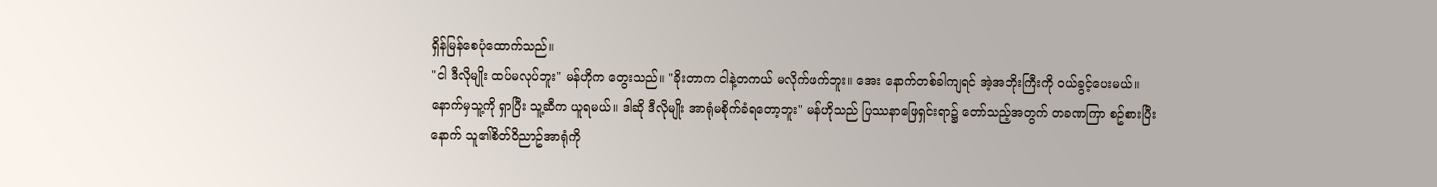ရှိန်မြန်စေပုံထောက်သည်။
"ငါ ဒီလိုမျိုး ထပ်မလုပ်ဘူး" မန်ဟိုက တွေးသည်။ "ခိုးတာက ငါနဲ့တကယ် မလိုက်ဖက်ဘူး။ အေး နောက်တစ်ခါကျရင် အဲ့အဘိုးကြီးကို ဝယ်ခွင့်ပေးမယ်။ နောက်မှသူ့ကို ရှာပြီး သူ့ဆီက ယူရမယ်။ ဒါဆို ဒီလိုမျိုး အာရုံမစိုက်ခံရတော့ဘူး" မန်ဟိုသည် ပြဿနာဖြေရှင်းရာ၌ တော်သည့်အတွက် တခဏကြာ စဥ်စားပြီးနောက် သူ၏စိတ်ဝိညာဥ်အာရုံကို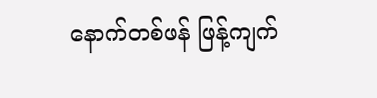နောက်တစ်ဖန် ဖြန့်ကျက်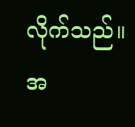လိုက်သည်။ အ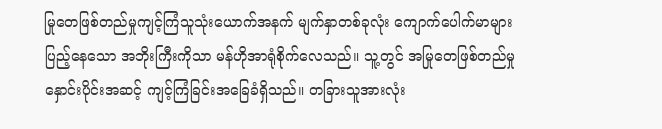မြုတေဖြစ်တည်မှုကျင့်ကြံသူသုံးယောက်အနက် မျက်နှာတစ်ခုလုံး ကျောက်ပေါက်မာများ ပြည့်နေသော အဘိုးကြီးကိုသာ မန်ဟိုအာရုံစိုက်လေသည်။ သူ့တွင် အမြုတေဖြစ်တည်မှု နှောင်းပိုင်းအဆင့် ကျင့်ကြံခြင်းအခြေခံရှိသည်။ တခြားသူအားလုံး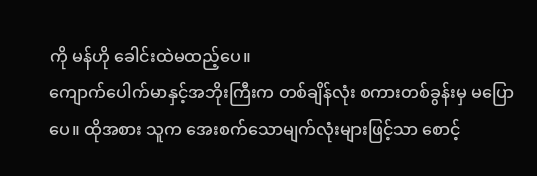ကို မန်ဟို ခေါင်းထဲမထည့်ပေ။
ကျောက်ပေါက်မာနှင့်အဘိုးကြီးက တစ်ချိန်လုံး စကားတစ်ခွန်းမှ မပြောပေ။ ထိုအစား သူက အေးစက်သောမျက်လုံးများဖြင့်သာ စောင့်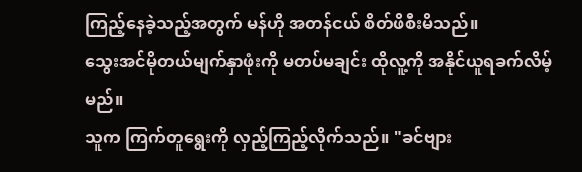ကြည့်နေခဲ့သည့်အတွက် မန်ဟို အတန်ငယ် စိတ်ဖိစီးမိသည်။
သွေးအင်မိုတယ်မျက်နှာဖုံးကို မတပ်မချင်း ထိုလူ့ကို အနိုင်ယူရခက်လိမ့်မည်။
သူက ကြက်တူရွေးကို လှည့်ကြည့်လိုက်သည်။ "ခင်ဗျား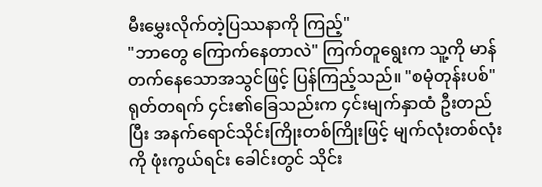မီးမွှေးလိုက်တဲ့ပြဿနာကို ကြည့်"
"ဘာတွေ ကြောက်နေတာလဲ" ကြက်တူရွေးက သူ့ကို မာန်တက်နေသောအသွင်ဖြင့် ပြန်ကြည့်သည်။ "စမုံတုန်းပစ်" ရုတ်တရက် ၄င်း၏ခြေသည်းက ၄င်းမျက်နှာထံ ဦးတည်ပြီး အနက်ရောင်သိုင်းကြိုးတစ်ကြိုးဖြင့် မျက်လုံးတစ်လုံးကို ဖုံးကွယ်ရင်း ခေါင်းတွင် သိုင်း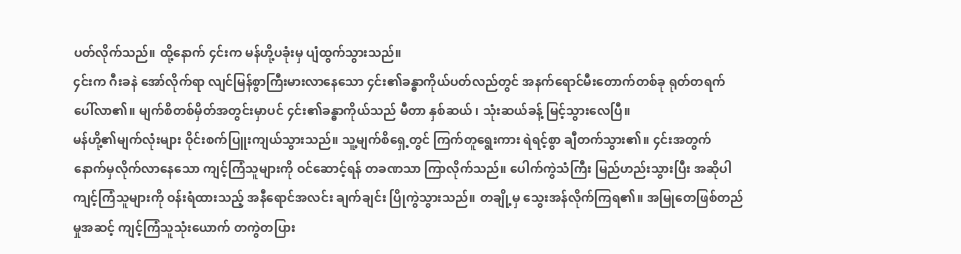ပတ်လိုက်သည်။ ထို့နောက် ၄င်းက မန်ဟို့ပခုံးမှ ပျံထွက်သွားသည်။
၄င်းက ဂီးခနဲ အော်လိုက်ရာ လျင်မြန်စွာကြီးမားလာနေသော ၄င်း၏ခန္ဓာကိုယ်ပတ်လည်တွင် အနက်ရောင်မီးတောက်တစ်ခု ရုတ်တရက် ပေါ်လာ၏။ မျက်စိတစ်မှိတ်အတွင်းမှာပင် ၄င်း၏ခန္ဓာကိုယ်သည် မီတာ နှစ်ဆယ် ၊ သုံးဆယ်ခန့် မြင့်သွားလေပြီ။
မန်ဟို့၏မျက်လုံးများ ဝိုင်းစက်ပြူးကျယ်သွားသည်။ သူ့မျက်စိရှေ့တွင် ကြက်တူရွေးကား ရဲရင့်စွာ ချီတက်သွား၏။ ၄င်းအတွက် နောက်မှလိုက်လာနေသော ကျင့်ကြံသူများကို ဝင်ဆောင့်ရန် တခဏသာ ကြာလိုက်သည်။ ပေါက်ကွဲသံကြီး မြည်ဟည်းသွားပြီး အဆိုပါကျင့်ကြံသူများကို ဝန်းရံထားသည့် အနီရောင်အလင်း ချက်ချင်း ပြိုကွဲသွားသည်။ တချို့မှ သွေးအန်လိုက်ကြရ၏။ အမြုတေဖြစ်တည်မှုအဆင့် ကျင့်ကြံသူသုံးယောက် တကွဲတပြား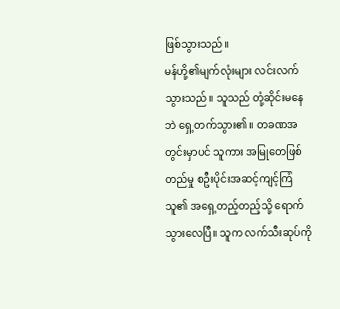ဖြစ်သွားသည်။
မန်ဟို့၏မျက်လုံးများ လင်းလက်သွားသည်။ သူသည် တုံ့ဆိုင်းမနေဘဲ ရှေ့တက်သွား၏။ တခဏအတွင်းမှာပင် သူကား အမြုတေဖြစ်တည်မှု စဦးပိုင်းအဆင့်ကျင့်ကြံသူ၏ အရှေ့တည့်တည့်သို့ ရောက်သွားလေပြီ။ သူက လက်သီးဆုပ်ကို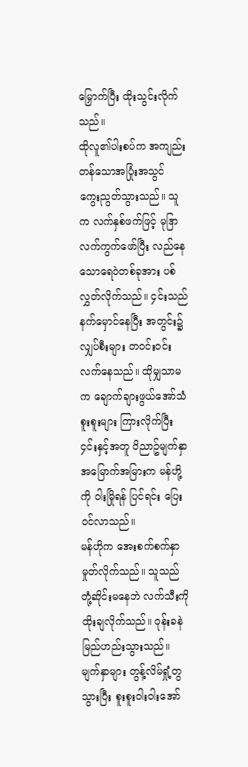မြှောက်ပြီး ထိုးသွင်းလိုက်သည်။
ထိုလူ၏ပါးစပ်က အကျည်းတန်သောအပြုံးအသွင် ကွေးညွတ်သွားသည်။ သူက လက်နှစ်ဖက်ဖြင့် မုဒြာလက်ကွက်ဖော်ပြီး လည်နေသောရေဝဲတစ်ခုအား ပစ်လွှတ်လိုက်သည်။ ၄င်းသည် နက်မှောင်နေပြီး အတွင်း၌ လျှပ်စီးများ တဝင်းဝင်းလက်နေသည်။ ထိုမျှသာမက ချောက်ချားဖွယ်အော်သံစူးစူးများ ကြားလိုက်ပြီး ၄င်းနှင့်အတူ ဝိညာဥ်မျက်နှာအမြောက်အမြားက မန်ဟို့ကို ဝါးမြိုရန် ပြင်ရင်း ပြေးဝင်လာသည်။
မန်ဟိုက အေးစက်စက်နှာမှုတ်လိုက်သည်။ သူသည် တုံ့ဆိုင်းမနေဘဲ လက်သီးကို ထိုးချလိုက်သည်။ ဝုန်းခနဲ မြည်ဟည်းသွားသည်။ မျက်နှာများ တွန့်လိမ်ရှုံ့တွသွားပြီး စူးစူးဝါးဝါးအော်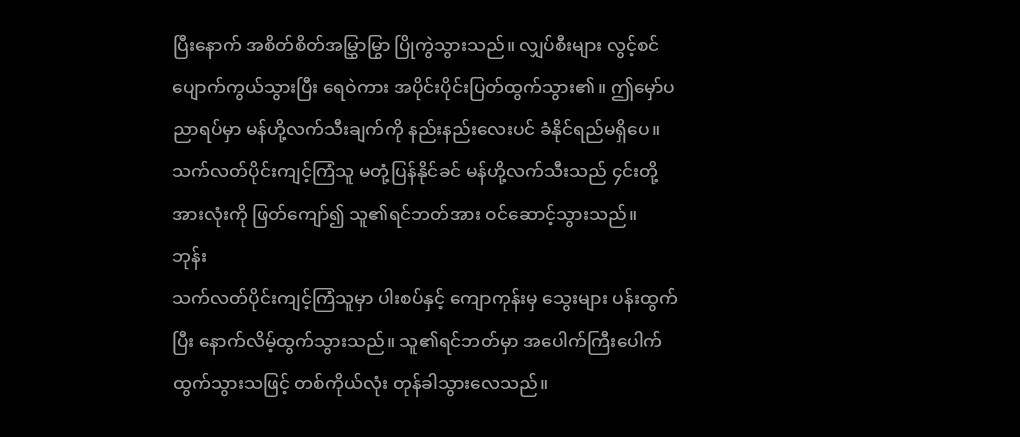ပြီးနောက် အစိတ်စိတ်အမြွှာမြွာ ပြိုကွဲသွားသည်။ လျှပ်စီးများ လွင့်စင်ပျောက်ကွယ်သွားပြီး ရေဝဲကား အပိုင်းပိုင်းပြတ်ထွက်သွား၏။ ဤမှော်ပညာရပ်မှာ မန်ဟို့လက်သီးချက်ကို နည်းနည်းလေးပင် ခံနိုင်ရည်မရှိပေ။ သက်လတ်ပိုင်းကျင့်ကြံသူ မတုံ့ပြန်နိုင်ခင် မန်ဟို့လက်သီးသည် ၄င်းတို့အားလုံးကို ဖြတ်ကျော်၍ သူ၏ရင်ဘတ်အား ဝင်ဆောင့်သွားသည်။
ဘုန်း
သက်လတ်ပိုင်းကျင့်ကြံသူမှာ ပါးစပ်နှင့် ကျောကုန်းမှ သွေးများ ပန်းထွက်ပြီး နောက်လိမ့်ထွက်သွားသည်။ သူ၏ရင်ဘတ်မှာ အပေါက်ကြီးပေါက်ထွက်သွားသဖြင့် တစ်ကိုယ်လုံး တုန်ခါသွားလေသည်။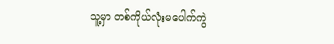သူ့မှာ တစ်ကိုယ်လုံးမပေါက်ကွဲ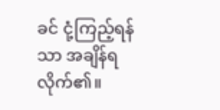ခင် ငုံ့ကြည့်ရန်သာ အချိန်ရလိုက်၏။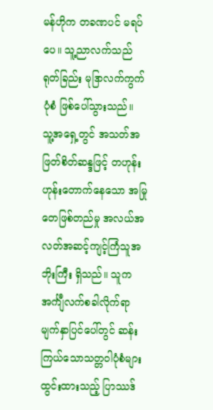မန်ဟိုက တခဏပင် မရပ်ပေ။ သူ့ညာလက်သည် ရုတ်ခြည်း မုဒြာလက်ကွက်ပုံစံ ဖြစ်ပေါ်သွားသည်။
သူ့အရှေ့တွင် အသတ်အဖြတ်စိတ်ဆန္ဒဖြင့် တဟုန်းဟုန်းတောက်နေသော အမြုတေဖြစ်တည်မှု အလယ်အလတ်အဆင့်ကျင့်ကြံသူအဘိုးကြီး ရှိသည်။ သူက အင်္ကျီလက်စခါလိုက်ရာ မျက်နှာပြင်ပေါ်တွင် ဆန်းကြယ်သောသတ္တဝါပုံစံများ ထွင်းထားသည့် ပြာဿဒ်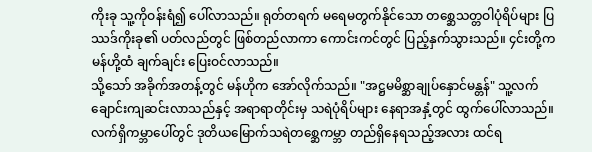ကိုးခု သူ့ကိုဝန်းရံ၍ ပေါ်လာသည်။ ရုတ်တရက် မရေမတွက်နိုင်သော တစ္ဆေသတ္တဝါပုံရိပ်များ ပြဿဒ်ကိုးခု၏ ပတ်လည်တွင် ဖြစ်တည်လာကာ ကောင်းကင်တွင် ပြည့်နှက်သွားသည်။ ၄င်းတို့က မန်ဟို့ထံ ချက်ချင်း ပြေးဝင်လာသည်။
သို့သော် အခိုက်အတန့်တွင် မန်ဟိုက အော်လိုက်သည်။ "အဋ္ဌမမိစ္ဆာချုပ်နှောင်မန္တန်" သူ့လက်ချောင်းကျဆင်းလာသည်နှင့် အရာရာတိုင်းမှ သရဲပုံရိပ်များ နေရာအနှံ့တွင် ထွက်ပေါ်လာသည်။ လက်ရှိကမ္ဘာပေါ်တွင် ဒုတိယမြောက်သရဲတစ္ဆေကမ္ဘာ တည်ရှိနေရသည့်အလား ထင်ရ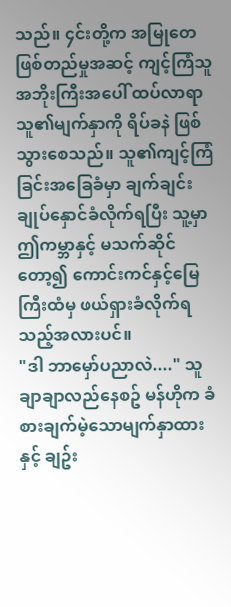သည်။ ၄င်းတို့က အမြုတေဖြစ်တည်မှုအဆင့် ကျင့်ကြံသူအဘိုးကြီးအပေါ် ထပ်လာရာ သူ၏မျက်နှာကို ရိပ်ခနဲ ဖြစ်သွားစေသည်။ သူ၏ကျင့်ကြံခြင်းအခြေခံမှာ ချက်ချင်းချုပ်နှောင်ခံလိုက်ရပြီး သူ့မှာ ဤကမ္ဘာနှင့် မသက်ဆိုင်တော့၍ ကောင်းကင်နှင့်မြေကြီးထံမှ ဖယ်ရှားခံလိုက်ရသည့်အလားပင်။
"ဒါ ဘာမှော်ပညာလဲ...." သူ ချာချာလည်နေစဥ် မန်ဟိုက ခံစားချက်မဲ့သောမျက်နှာထားနှင့် ချဥ်း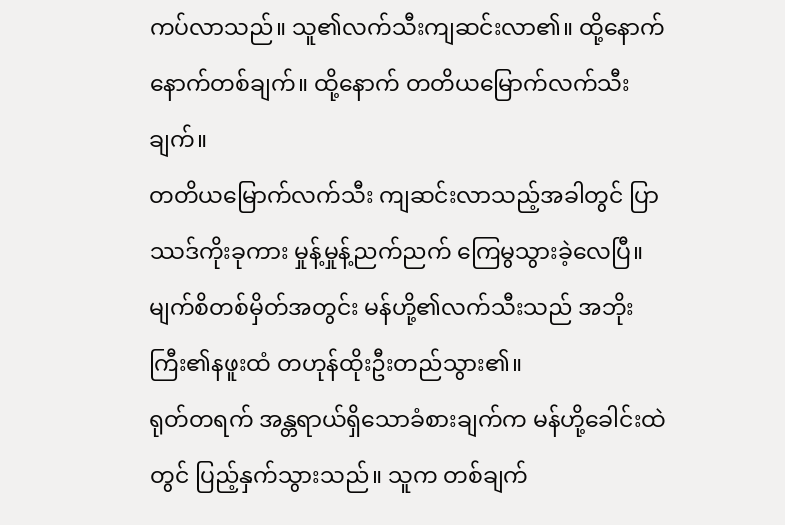ကပ်လာသည်။ သူ၏လက်သီးကျဆင်းလာ၏။ ထို့နောက် နောက်တစ်ချက်။ ထို့နောက် တတိယမြောက်လက်သီးချက်။
တတိယမြောက်လက်သီး ကျဆင်းလာသည့်အခါတွင် ပြာဿဒ်ကိုးခုကား မှုန့်မှုန့်ညက်ညက် ကြေမွသွားခဲ့လေပြီ။ မျက်စိတစ်မှိတ်အတွင်း မန်ဟို့၏လက်သီးသည် အဘိုးကြီး၏နဖူးထံ တဟုန်ထိုးဦးတည်သွား၏။
ရုတ်တရက် အန္တရာယ်ရှိသောခံစားချက်က မန်ဟို့ခေါင်းထဲတွင် ပြည့်နှက်သွားသည်။ သူက တစ်ချက်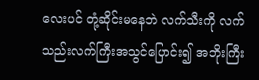လေးပင် တုံ့ဆိုင်းမနေဘဲ လက်သီးကို လက်သည်းလက်ကြီးအသွင်ပြောင်း၍ အဘိုးကြီး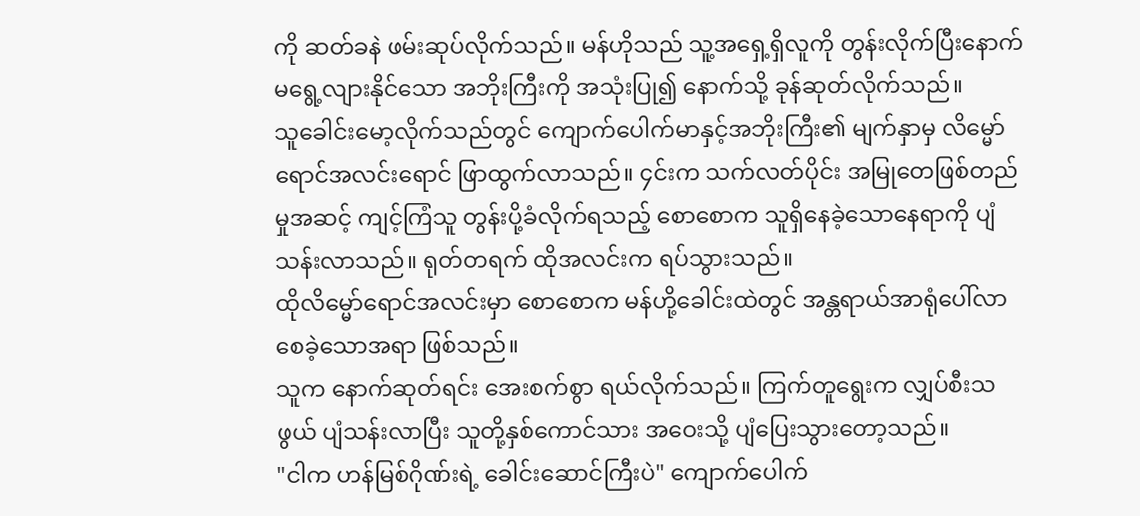ကို ဆတ်ခနဲ ဖမ်းဆုပ်လိုက်သည်။ မန်ဟိုသည် သူ့အရှေ့ရှိလူကို တွန်းလိုက်ပြီးနောက် မရွေ့လျားနိုင်သော အဘိုးကြီးကို အသုံးပြု၍ နောက်သို့ ခုန်ဆုတ်လိုက်သည်။
သူခေါင်းမော့လိုက်သည်တွင် ကျောက်ပေါက်မာနှင့်အဘိုးကြီး၏ မျက်နှာမှ လိမ္မော်ရောင်အလင်းရောင် ဖြာထွက်လာသည်။ ၄င်းက သက်လတ်ပိုင်း အမြုတေဖြစ်တည်မှုအဆင့် ကျင့်ကြံသူ တွန်းပို့ခံလိုက်ရသည့် စောစောက သူရှိနေခဲ့သောနေရာကို ပျံသန်းလာသည်။ ရုတ်တရက် ထိုအလင်းက ရပ်သွားသည်။
ထိုလိမ္မော်ရောင်အလင်းမှာ စောစောက မန်ဟို့ခေါင်းထဲတွင် အန္တရာယ်အာရုံပေါ်လာစေခဲ့သောအရာ ဖြစ်သည်။
သူက နောက်ဆုတ်ရင်း အေးစက်စွာ ရယ်လိုက်သည်။ ကြက်တူရွေးက လျှပ်စီးသဖွယ် ပျံသန်းလာပြီး သူတို့နှစ်ကောင်သား အဝေးသို့ ပျံပြေးသွားတော့သည်။
"ငါက ဟန်မြစ်ဂိုဏ်းရဲ့ ခေါင်းဆောင်ကြီးပဲ" ကျောက်ပေါက်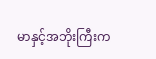မာနှင့်အဘိုးကြီးက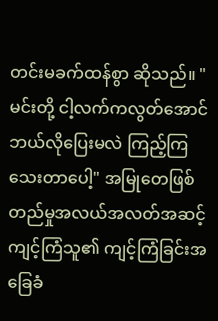တင်းမခက်ထန်စွာ ဆိုသည်။ "မင်းတို့ ငါ့လက်ကလွတ်အောင် ဘယ်လိုပြေးမလဲ ကြည့်ကြသေးတာပေါ့" အမြုတေဖြစ်တည်မှုအလယ်အလတ်အဆင့်ကျင့်ကြံသူ၏ ကျင့်ကြံခြင်းအခြေခံ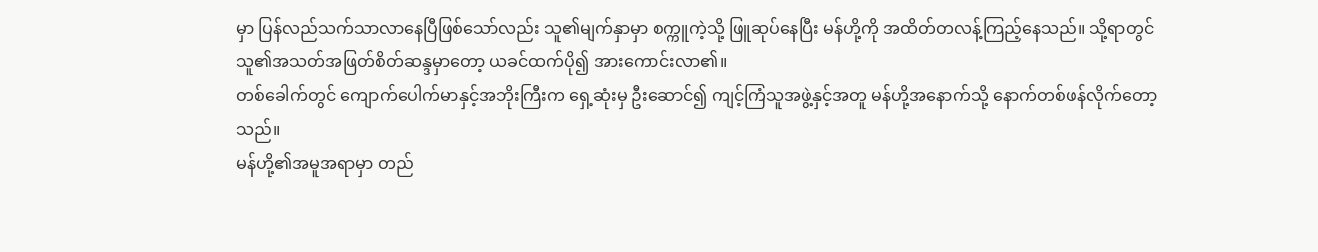မှာ ပြန်လည်သက်သာလာနေပြီဖြစ်သော်လည်း သူ၏မျက်နှာမှာ စက္ကူကဲ့သို့ ဖြူဆုပ်နေပြီး မန်ဟို့ကို အထိတ်တလန့်ကြည့်နေသည်။ သို့ရာတွင် သူ၏အသတ်အဖြတ်စိတ်ဆန္ဒမှာတော့ ယခင်ထက်ပို၍ အားကောင်းလာ၏။
တစ်ခေါက်တွင် ကျောက်ပေါက်မာနှင့်အဘိုးကြီးက ရှေ့ဆုံးမှ ဦးဆောင်၍ ကျင့်ကြံသူအဖွဲ့နှင့်အတူ မန်ဟို့အနောက်သို့ နောက်တစ်ဖန်လိုက်တော့သည်။
မန်ဟို့၏အမူအရာမှာ တည်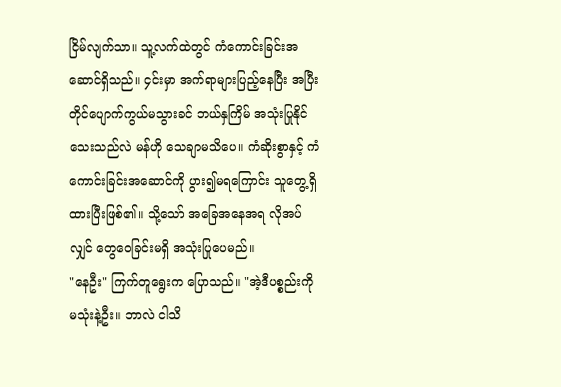ငြိမ်လျက်သာ။ သူ့လက်ထဲတွင် ကံကောင်းခြင်းအဆောင်ရှိသည်။ ၄င်းမှာ အက်ရာများပြည့်နေပြီး အပြီးတိုင်ပျောက်ကွယ်မသွားခင် ဘယ်နှကြိမ် အသုံးပြုနိုင်သေးသည်လဲ မန်ဟို သေချာမသိပေ။ ကံဆိုးစွာနှင့် ကံကောင်းခြင်းအဆောင်ကို ပွား၍မရကြောင်း သူတွေ့ရှိထားပြီးဖြစ်၏။ သို့သော် အခြေအနေအရ လိုအပ်လျှင် တွေဝေခြင်းမရှိ အသုံးပြုပေမည်။
"နေဦး" ကြက်တူရွေးက ပြောသည်။ "အဲ့ဒီပစ္စည်းကို မသုံးနဲ့ဦး။ ဘာလဲ ငါသိ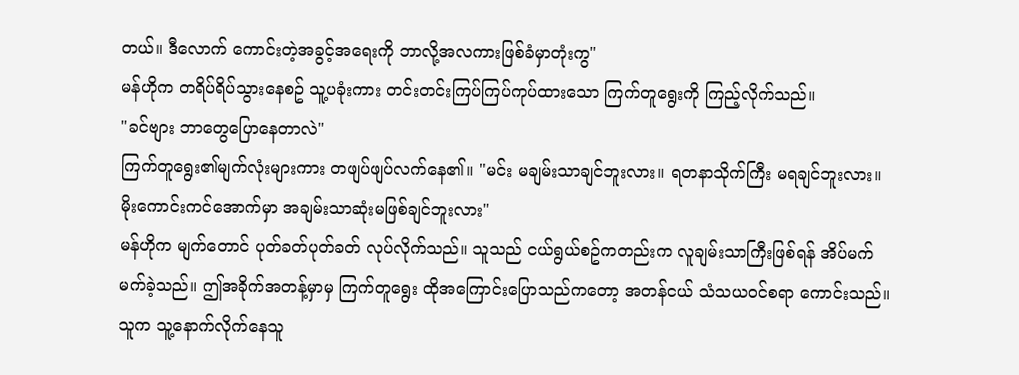တယ်။ ဒီလောက် ကောင်းတဲ့အခွင့်အရေးကို ဘာလို့အလကားဖြစ်ခံမှာတုံးကွ"
မန်ဟိုက တရိပ်ရိပ်သွားနေစဥ် သူ့ပခုံးကား တင်းတင်းကြပ်ကြပ်ကုပ်ထားသော ကြက်တူရွေးကို ကြည့်လိုက်သည်။
"ခင်ဗျား ဘာတွေပြောနေတာလဲ"
ကြက်တူရွေး၏မျက်လုံးများကား တဖျပ်ဖျပ်လက်နေ၏။ "မင်း မချမ်းသာချင်ဘူးလား။ ရတနာသိုက်ကြီး မရချင်ဘူးလား။ မိုးကောင်းကင်အောက်မှာ အချမ်းသာဆုံးမဖြစ်ချင်ဘူးလား"
မန်ဟိုက မျက်တောင် ပုတ်ခတ်ပုတ်ခတ် လုပ်လိုက်သည်။ သူသည် ငယ်ရွယ်စဥ်ကတည်းက လူချမ်းသာကြီးဖြစ်ရန် အိပ်မက်မက်ခဲ့သည်။ ဤအခိုက်အတန့်မှာမှ ကြက်တူရွေး ထိုအကြောင်းပြောသည်ကတော့ အတန်ငယ် သံသယဝင်စရာ ကောင်းသည်။
သူက သူ့နောက်လိုက်နေသူ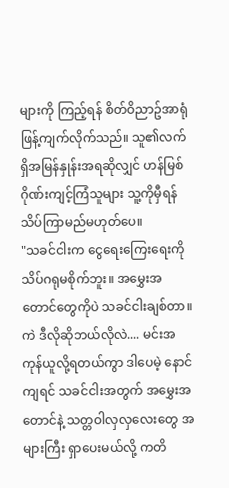များကို ကြည့်ရန် စိတ်ဝိညာဥ်အာရုံ ဖြန့်ကျက်လိုက်သည်။ သူ၏လက်ရှိအမြန်နှုန်းအရဆိုလျှင် ဟန်မြစ်ဂိုဏ်းကျင့်ကြံသူများ သူ့ကိုမှီရန် သိပ်ကြာမည်မဟုတ်ပေ။
"သခင်ငါးက ငွေရေးကြေးရေးကို သိပ်ဂရုမစိုက်ဘူး။ အမွှေးအတောင်တွေကိုပဲ သခင်ငါးချစ်တာ။ ကဲ ဒီလိုဆိုဘယ်လိုလဲ.... မင်းအကုန်ယူလို့ရတယ်ကွာ ဒါပေမဲ့ နောင်ကျရင် သခင်ငါးအတွက် အမွှေးအတောင်နဲ့ သတ္တဝါလှလှလေးတွေ အများကြီး ရှာပေးမယ်လို့ ကတိ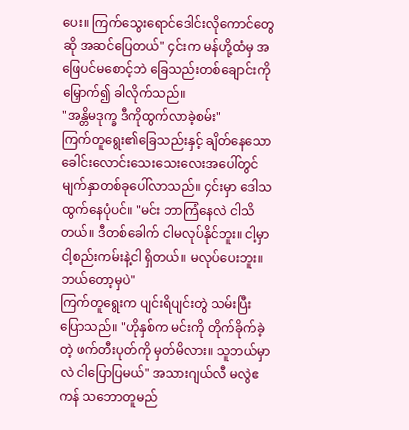ပေး။ ကြက်သွေးရောင်ဒေါင်းလိုကောင်တွေဆို အဆင်ပြေတယ်" ၄င်းက မန်ဟို့ထံမှ အဖြေပင်မစောင့်ဘဲ ခြေသည်းတစ်ချောင်းကို မြှောက်၍ ခါလိုက်သည်။
"အန္တိမဒုက္ခ ဒီကိုထွက်လာခဲ့စမ်း"
ကြက်တူရွေး၏ခြေသည်းနှင့် ချိတ်နေသော ခေါင်းလောင်းသေးသေးလေးအပေါ်တွင် မျက်နှာတစ်ခုပေါ်လာသည်။ ၄င်းမှာ ဒေါသထွက်နေပုံပင်။ "မင်း ဘာကြံနေလဲ ငါသိတယ်။ ဒီတစ်ခေါက် ငါမလုပ်နိုင်ဘူး။ ငါ့မှာ ငါ့စည်းကမ်းနဲ့ငါ ရှိတယ်။ မလုပ်ပေးဘူး။ ဘယ်တော့မှပဲ"
ကြက်တူရွေးက ပျင်းရိပျင်းတွဲ သမ်းပြီး ပြောသည်။ "ဟိုနှစ်က မင်းကို တိုက်ခိုက်ခဲ့တဲ့ ဖက်တီးပုတ်ကို မှတ်မိလား။ သူဘယ်မှာလဲ ငါပြောပြမယ်" အသားဂျယ်လီ မလွဲဧကန် သဘောတူမည်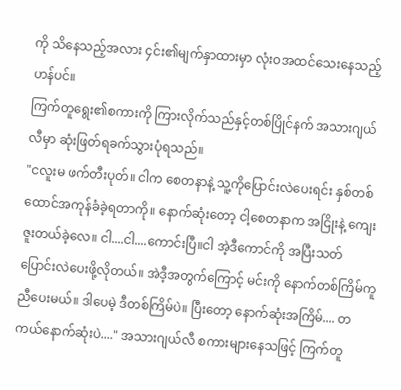ကို သိနေသည့်အလား ၄င်း၏မျက်နှာထားမှာ လုံးဝအထင်သေးနေသည့်ဟန်ပင်။
ကြက်တူရွေး၏စကားကို ကြားလိုက်သည်နှင့်တစ်ပြိုင်နက် အသားဂျယ်လီမှာ ဆုံးဖြတ်ရခက်သွားပုံရသည်။
"ငလူးမ ဖက်တီးပုတ်။ ငါက စေတနာနဲ့ သူ့ကိုပြောင်းလဲပေးရင်း နှစ်တစ်ထောင်အကုန်ခံခဲ့ရတာကို။ နောက်ဆုံးတော့ ငါ့စေတနာက အငြိုးနဲ့ ကျေးဇူးတယ်ခဲ့လေ။ ငါ....ငါ....ကောင်းပြီ။ငါ အဲ့ဒီကောင်ကို အပြီးသတ် ပြောင်းလဲပေးဖို့လိုတယ်။ အဲဒီ့အတွက်ကြောင့် မင်းကို နောက်တစ်ကြိမ်ကူညီပေးမယ်။ ဒါပေမဲ့ ဒီတစ်ကြိမ်ပဲ။ ပြီးတော့ နောက်ဆုံးအကြိမ်.... တကယ်နောက်ဆုံးပဲ...." အသားဂျယ်လီ စကားများနေသဖြင့် ကြက်တူ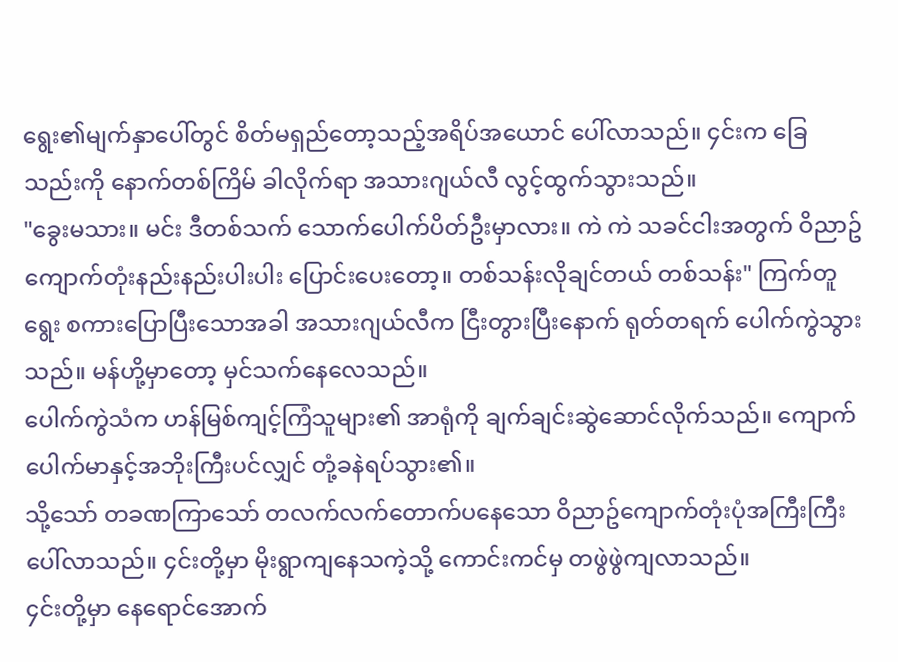ရွေး၏မျက်နှာပေါ်တွင် စိတ်မရှည်တော့သည့်အရိပ်အယောင် ပေါ်လာသည်။ ၄င်းက ခြေသည်းကို နောက်တစ်ကြိမ် ခါလိုက်ရာ အသားဂျယ်လီ လွင့်ထွက်သွားသည်။
"ခွေးမသား။ မင်း ဒီတစ်သက် သောက်ပေါက်ပိတ်ဦးမှာလား။ ကဲ ကဲ သခင်ငါးအတွက် ဝိညာဥ်ကျောက်တုံးနည်းနည်းပါးပါး ပြောင်းပေးတော့။ တစ်သန်းလိုချင်တယ် တစ်သန်း" ကြက်တူရွေး စကားပြောပြီးသောအခါ အသားဂျယ်လီက ငြီးတွားပြီးနောက် ရုတ်တရက် ပေါက်ကွဲသွားသည်။ မန်ဟို့မှာတော့ မှင်သက်နေလေသည်။
ပေါက်ကွဲသံက ဟန်မြစ်ကျင့်ကြံသူများ၏ အာရုံကို ချက်ချင်းဆွဲဆောင်လိုက်သည်။ ကျောက်ပေါက်မာနှင့်အဘိုးကြီးပင်လျှင် တုံ့ခနဲရပ်သွား၏။
သို့သော် တခဏကြာသော် တလက်လက်တောက်ပနေသော ဝိညာဥ်ကျောက်တုံးပုံအကြီးကြီး ပေါ်လာသည်။ ၄င်းတို့မှာ မိုးရွာကျနေသကဲ့သို့ ကောင်းကင်မှ တဖွဲဖွဲကျလာသည်။
၄င်းတို့မှာ နေရောင်အောက်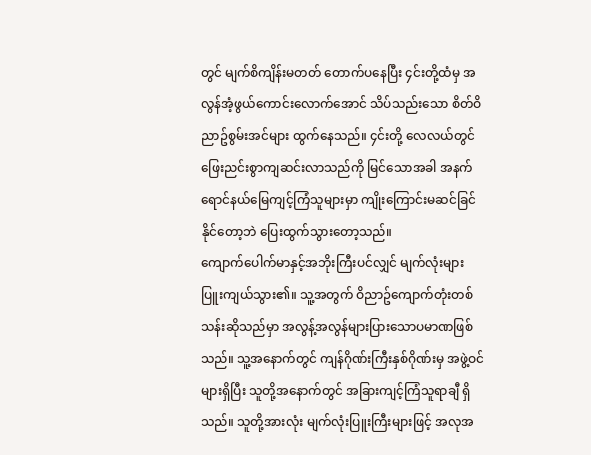တွင် မျက်စိကျိန်းမတတ် တောက်ပနေပြီး ၄င်းတို့ထံမှ အလွန်အံ့ဖွယ်ကောင်းလောက်အောင် သိပ်သည်းသော စိတ်ဝိညာဥ်စွမ်းအင်များ ထွက်နေသည်။ ၄င်းတို့ လေလယ်တွင် ဖြေးညင်းစွာကျဆင်းလာသည်ကို မြင်သောအခါ အနက်ရောင်နယ်မြေကျင့်ကြံသူများမှာ ကျိုးကြောင်းမဆင်ခြင်နိုင်တော့ဘဲ ပြေးထွက်သွားတော့သည်။
ကျောက်ပေါက်မာနှင့်အဘိုးကြီးပင်လျှင် မျက်လုံးများပြူးကျယ်သွား၏။ သူ့အတွက် ဝိညာဥ်ကျောက်တုံးတစ်သန်းဆိုသည်မှာ အလွန့်အလွန်များပြားသောပမာဏဖြစ်သည်။ သူ့အနောက်တွင် ကျန်ဂိုဏ်းကြီးနှစ်ဂိုဏ်းမှ အဖွဲ့ဝင်များရှိပြီး သူတို့အနောက်တွင် အခြားကျင့်ကြံသူရာချီ ရှိသည်။ သူတို့အားလုံး မျက်လုံးပြူးကြီးများဖြင့် အလုအ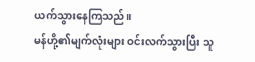ယက်သွားနေကြသည်။
မန်ဟို့၏မျက်လုံးများ ဝင်းလက်သွားပြီး သူ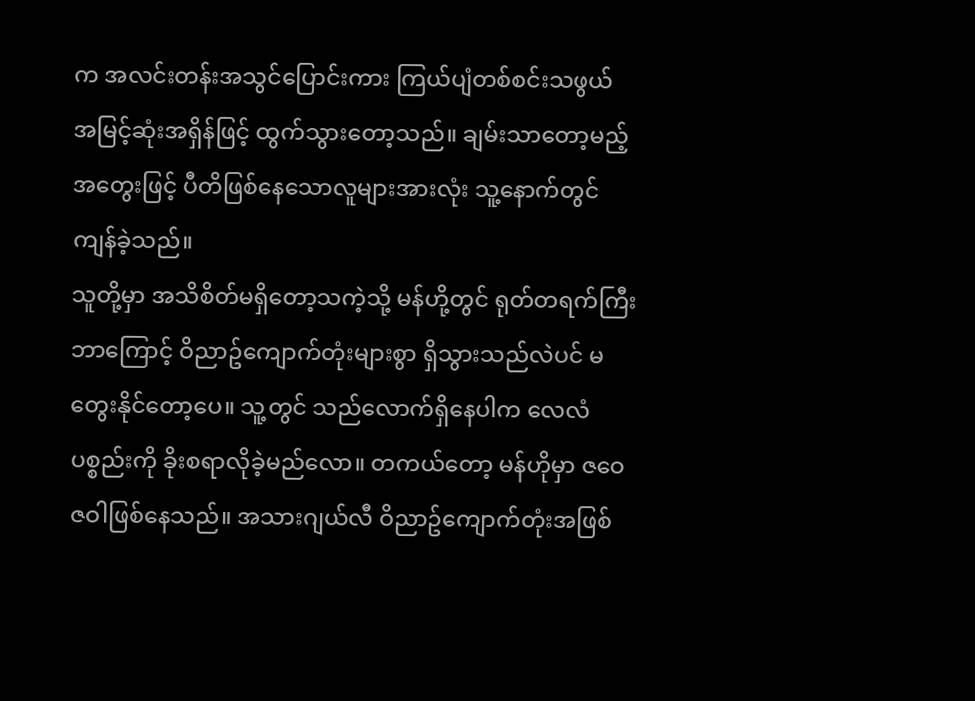က အလင်းတန်းအသွင်ပြောင်းကား ကြယ်ပျံတစ်စင်းသဖွယ် အမြင့်ဆုံးအရှိန်ဖြင့် ထွက်သွားတော့သည်။ ချမ်းသာတော့မည့် အတွေးဖြင့် ပီတိဖြစ်နေသောလူများအားလုံး သူ့နောက်တွင်ကျန်ခဲ့သည်။
သူတို့မှာ အသိစိတ်မရှိတော့သကဲ့သို့ မန်ဟို့တွင် ရုတ်တရက်ကြီး ဘာကြောင့် ဝိညာဥ်ကျောက်တုံးများစွာ ရှိသွားသည်လဲပင် မတွေးနိုင်တော့ပေ။ သူ့တွင် သည်လောက်ရှိနေပါက လေလံပစ္စည်းကို ခိုးစရာလိုခဲ့မည်လော။ တကယ်တော့ မန်ဟိုမှာ ဇဝေဇဝါဖြစ်နေသည်။ အသားဂျယ်လီ ဝိညာဥ်ကျောက်တုံးအဖြစ်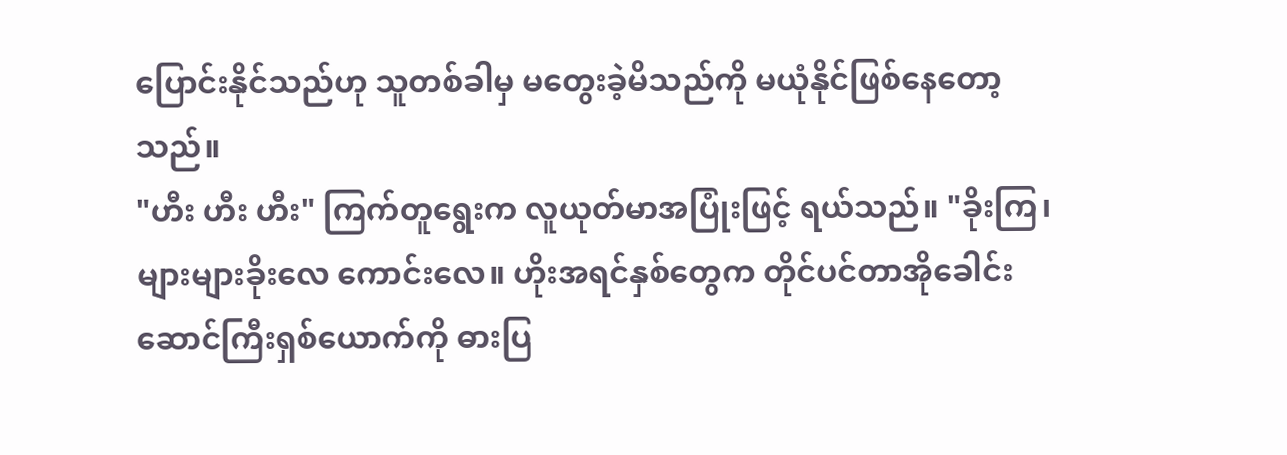ပြောင်းနိုင်သည်ဟု သူတစ်ခါမှ မတွေးခဲ့မိသည်ကို မယုံနိုင်ဖြစ်နေတော့သည်။
"ဟီး ဟီး ဟီး" ကြက်တူရွေးက လူယုတ်မာအပြုံးဖြင့် ရယ်သည်။ "ခိုးကြ၊ များများခိုးလေ ကောင်းလေ။ ဟိုးအရင်နှစ်တွေက တိုင်ပင်တာအိုခေါင်းဆောင်ကြီးရှစ်ယောက်ကို ဓားပြ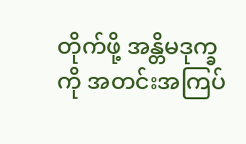တိုက်ဖို့ အန္တိမဒုက္ခကို အတင်းအကြပ်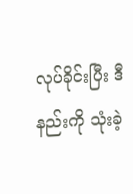လုပ်ခိုင်းပြီး ဒီနည်းကို သုံးခဲ့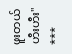ဖူးတယ် ဟီးဟီး"
***